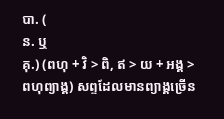បា. (
ន. ឬ
គុ.) (ពហុ + វិ > ពិ, ឥ > យ + អង្គ > ពហុព្យាង្គ) សព្ទដែលមានព្យាង្គច្រើន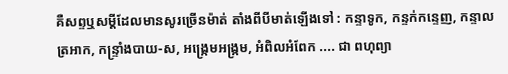គឺសព្ទឬសម្ដីដែលមានសូរច្រើនម៉ាត់ តាំងពីបីមាត់ឡើងទៅ : កន្ទាទូក, កន្ទក់កន្ទេញ, កន្ទាលត្រអាក, កន្ទ្រាំងបាយ-ស, អង្ក្រេមអង្ក្រម, អំពិលអំពែក .... ជា ពហុព្យា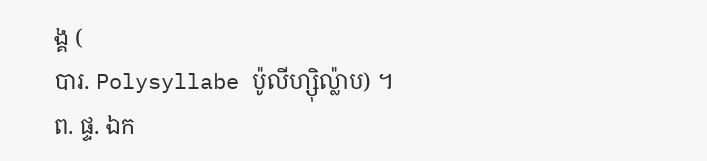ង្គ (
បារ. Polysyllabe ប៉ូលីហ្ស៊ិល៉្លាប) ។
ព. ផ្ទ. ឯក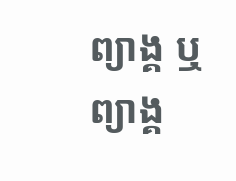ព្យាង្គ ឬ ព្យាង្គ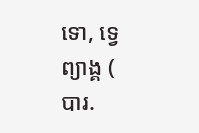ទោ, ទ្វេព្យាង្គ (
បារ.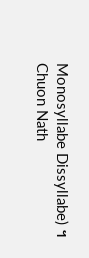Monosyllabe Dissyllabe) ។
Chuon Nath